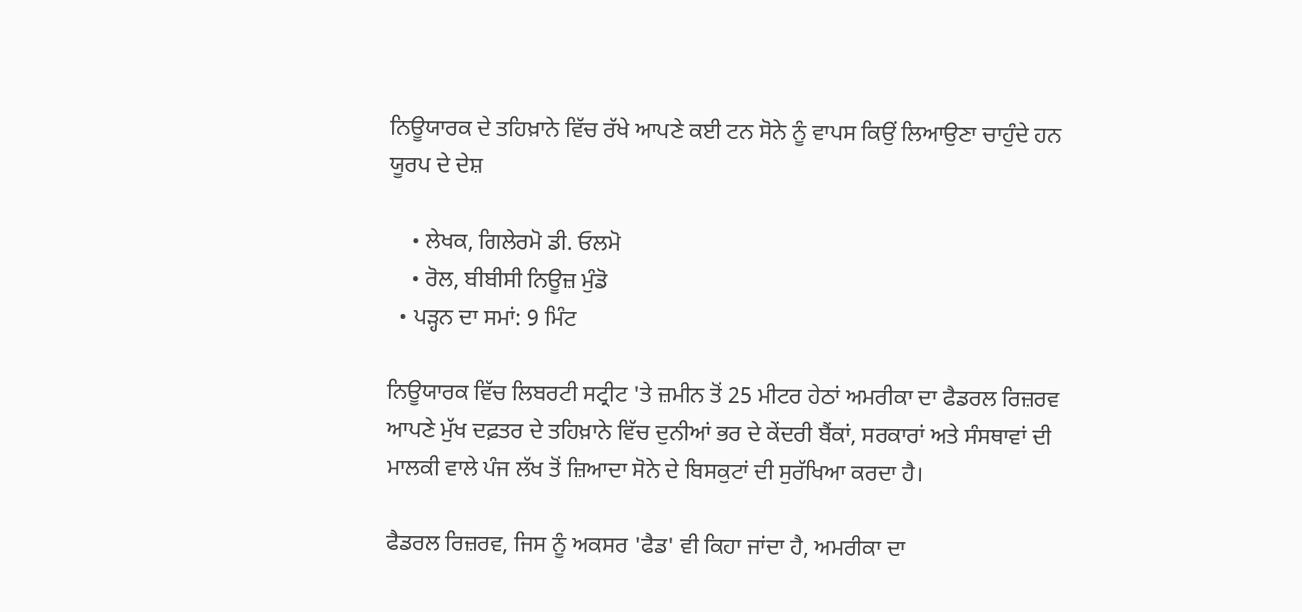ਨਿਊਯਾਰਕ ਦੇ ਤਹਿਖ਼ਾਨੇ ਵਿੱਚ ਰੱਖੇ ਆਪਣੇ ਕਈ ਟਨ ਸੋਨੇ ਨੂੰ ਵਾਪਸ ਕਿਉਂ ਲਿਆਉਣਾ ਚਾਹੁੰਦੇ ਹਨ ਯੂਰਪ ਦੇ ਦੇਸ਼

    • ਲੇਖਕ, ਗਿਲੇਰਮੋ ਡੀ. ਓਲਮੋ
    • ਰੋਲ, ਬੀਬੀਸੀ ਨਿਊਜ਼ ਮੁੰਡੋ
  • ਪੜ੍ਹਨ ਦਾ ਸਮਾਂ: 9 ਮਿੰਟ

ਨਿਊਯਾਰਕ ਵਿੱਚ ਲਿਬਰਟੀ ਸਟ੍ਰੀਟ 'ਤੇ ਜ਼ਮੀਨ ਤੋਂ 25 ਮੀਟਰ ਹੇਠਾਂ ਅਮਰੀਕਾ ਦਾ ਫੈਡਰਲ ਰਿਜ਼ਰਵ ਆਪਣੇ ਮੁੱਖ ਦਫ਼ਤਰ ਦੇ ਤਹਿਖ਼ਾਨੇ ਵਿੱਚ ਦੁਨੀਆਂ ਭਰ ਦੇ ਕੇਂਦਰੀ ਬੈਂਕਾਂ, ਸਰਕਾਰਾਂ ਅਤੇ ਸੰਸਥਾਵਾਂ ਦੀ ਮਾਲਕੀ ਵਾਲੇ ਪੰਜ ਲੱਖ ਤੋਂ ਜ਼ਿਆਦਾ ਸੋਨੇ ਦੇ ਬਿਸਕੁਟਾਂ ਦੀ ਸੁਰੱਖਿਆ ਕਰਦਾ ਹੈ।

ਫੈਡਰਲ ਰਿਜ਼ਰਵ, ਜਿਸ ਨੂੰ ਅਕਸਰ 'ਫੈਡ' ਵੀ ਕਿਹਾ ਜਾਂਦਾ ਹੈ, ਅਮਰੀਕਾ ਦਾ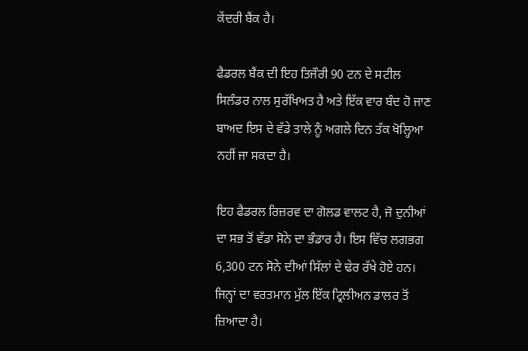ਕੇਂਦਰੀ ਬੈਂਕ ਹੈ।

ਫੈਡਰਲ ਬੈਂਕ ਦੀ ਇਹ ਤਿਜੌਰੀ 90 ਟਨ ਦੇ ਸਟੀਲ ਸਿਲੰਡਰ ਨਾਲ ਸੁਰੱਖਿਅਤ ਹੈ ਅਤੇ ਇੱਕ ਵਾਰ ਬੰਦ ਹੋ ਜਾਣ ਬਾਅਦ ਇਸ ਦੇ ਵੱਡੇ ਤਾਲੇ ਨੂੰ ਅਗਲੇ ਦਿਨ ਤੱਕ ਖੋਲ੍ਹਿਆ ਨਹੀਂ ਜਾ ਸਕਦਾ ਹੈ।

ਇਹ ਫੈਡਰਲ ਰਿਜ਼ਰਵ ਦਾ ਗੋਲਡ ਵਾਲਟ ਹੈ, ਜੋ ਦੁਨੀਆਂ ਦਾ ਸਭ ਤੋਂ ਵੱਡਾ ਸੋਨੇ ਦਾ ਭੰਡਾਰ ਹੈ। ਇਸ ਵਿੱਚ ਲਗਭਗ 6,300 ਟਨ ਸੋਨੇ ਦੀਆਂ ਸਿੱਲਾਂ ਦੇ ਢੇਰ ਰੱਖੇ ਹੋਏ ਹਨ। ਜਿਨ੍ਹਾਂ ਦਾ ਵਰਤਮਾਨ ਮੁੱਲ ਇੱਕ ਟ੍ਰਿਲੀਅਨ ਡਾਲਰ ਤੋਂ ਜ਼ਿਆਦਾ ਹੈ।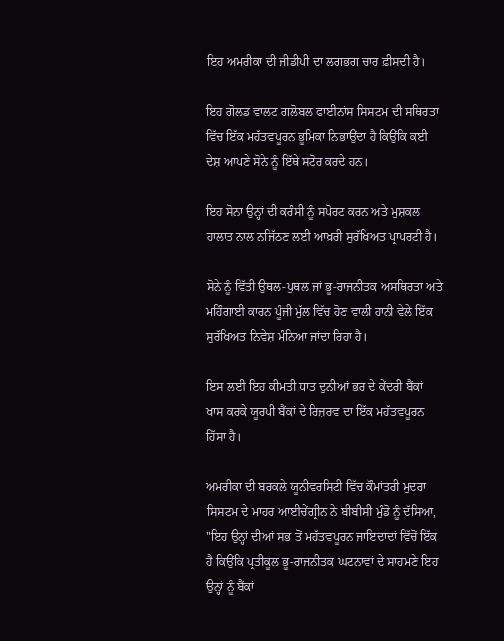ਇਹ ਅਮਰੀਕਾ ਦੀ ਜੀਡੀਪੀ ਦਾ ਲਗਭਗ ਚਾਰ ਫ਼ੀਸਦੀ ਹੈ।

ਇਹ ਗੋਲਡ ਵਾਲਟ ਗਲੋਬਲ ਫਾਈਨਾਂਸ ਸਿਸਟਮ ਦੀ ਸਥਿਰਤਾ ਵਿੱਚ ਇੱਕ ਮਹੱਤਵਪੂਰਨ ਭੂਮਿਕਾ ਨਿਭਾਉਂਦਾ ਹੈ ਕਿਉਂਕਿ ਕਈ ਦੇਸ਼ ਆਪਣੇ ਸੋਨੇ ਨੂੰ ਇੱਥੇ ਸਟੋਰ ਕਰਦੇ ਹਨ।

ਇਹ ਸੋਨਾ ਉਨ੍ਹਾਂ ਦੀ ਕਰੰਸੀ ਨੂੰ ਸਪੋਰਟ ਕਰਨ ਅਤੇ ਮੁਸ਼ਕਲ ਹਾਲਾਤ ਨਾਲ ਨਜਿੱਠਣ ਲਈ ਆਖ਼ਰੀ ਸੁਰੱਖਿਅਤ ਪ੍ਰਾਪਰਟੀ ਹੈ।

ਸੋਨੇ ਨੂੰ ਵਿੱਤੀ ਉਥਲ-ਪੁਥਲ ਜਾਂ ਭੂ-ਰਾਜਨੀਤਕ ਅਸਥਿਰਤਾ ਅਤੇ ਮਹਿੰਗਾਈ ਕਾਰਨ ਪੂੰਜੀ ਮੁੱਲ ਵਿੱਚ ਹੋਣ ਵਾਲੀ ਹਾਨੀ ਵੇਲੇ ਇੱਕ ਸੁਰੱਖਿਅਤ ਨਿਵੇਸ਼ ਮੰਨਿਆ ਜਾਂਦਾ ਰਿਹਾ ਹੈ।

ਇਸ ਲਈ ਇਹ ਕੀਮਤੀ ਧਾਤ ਦੁਨੀਆਂ ਭਰ ਦੇ ਕੇਂਦਰੀ ਬੈਂਕਾਂ ਖਾਸ ਕਰਕੇ ਯੂਰਪੀ ਬੈਂਕਾਂ ਦੇ ਰਿਜ਼ਰਵ ਦਾ ਇੱਕ ਮਹੱਤਵਪੂਰਨ ਹਿੱਸਾ ਹੈ।

ਅਮਰੀਕਾ ਦੀ ਬਰਕਲੇ ਯੂਨੀਵਰਸਿਟੀ ਵਿੱਚ ਕੌਮਾਂਤਰੀ ਮੁਦਰਾ ਸਿਸਟਮ ਦੇ ਮਾਹਰ ਆਈਚੇਂਗ੍ਰੀਨ ਨੇ ਬੀਬੀਸੀ ਮੁੰਡੋ ਨੂੰ ਦੱਸਿਆ, "ਇਹ ਉਨ੍ਹਾਂ ਦੀਆਂ ਸਭ ਤੋਂ ਮਹੱਤਵਪੂਰਨ ਜਾਇਦਾਦਾਂ ਵਿੱਚੋਂ ਇੱਕ ਹੈ ਕਿਉਂਕਿ ਪ੍ਰਤੀਕੂਲ ਭੂ-ਰਾਜਨੀਤਕ ਘਟਨਾਵਾਂ ਦੇ ਸਾਹਮਣੇ ਇਹ ਉਨ੍ਹਾਂ ਨੂੰ ਬੈਂਕਾਂ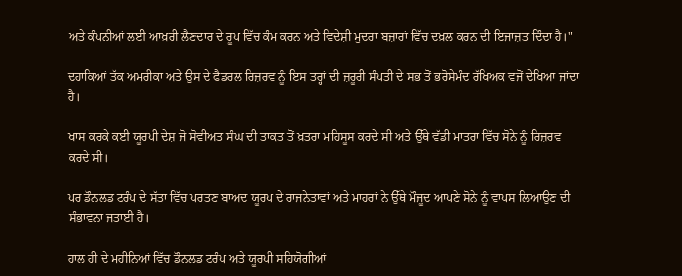ਅਤੇ ਕੰਪਨੀਆਂ ਲਈ ਆਖ਼ਰੀ ਲੈਣਦਾਰ ਦੇ ਰੂਪ ਵਿੱਚ ਕੰਮ ਕਰਨ ਅਤੇ ਵਿਦੇਸ਼ੀ ਮੁਦਰਾ ਬਜ਼ਾਰਾਂ ਵਿੱਚ ਦਖ਼ਲ ਕਰਨ ਦੀ ਇਜਾਜ਼ਤ ਦਿੰਦਾ ਹੈ।"

ਦਹਾਕਿਆਂ ਤੱਕ ਅਮਰੀਕਾ ਅਤੇ ਉਸ ਦੇ ਫੈਡਰਲ ਰਿਜ਼ਰਵ ਨੂੰ ਇਸ ਤਰ੍ਹਾਂ ਦੀ ਜ਼ਰੂਰੀ ਸੰਪਤੀ ਦੇ ਸਭ ਤੋਂ ਭਰੋਸੇਮੰਦ ਰੱਖਿਅਕ ਵਜੋਂ ਦੇਖਿਆ ਜਾਂਦਾ ਹੈ।

ਖਾਸ ਕਰਕੇ ਕਈ ਯੂਰਪੀ ਦੇਸ਼ ਜੋ ਸੋਵੀਅਤ ਸੰਘ ਦੀ ਤਾਕਤ ਤੋਂ ਖ਼ਤਰਾ ਮਹਿਸੂਸ ਕਰਦੇ ਸੀ ਅਤੇ ਉੱਥੇ ਵੱਡੀ ਮਾਤਰਾ ਵਿੱਚ ਸੋਨੇ ਨੂੰ ਰਿਜ਼ਰਵ ਕਰਦੇ ਸੀ।

ਪਰ ਡੌਨਲਡ ਟਰੰਪ ਦੇ ਸੱਤਾ ਵਿੱਚ ਪਰਤਣ ਬਾਅਦ ਯੂਰਪ ਦੇ ਰਾਜਨੇਤਾਵਾਂ ਅਤੇ ਮਾਹਰਾਂ ਨੇ ਉੱਥੇ ਮੌਜੂਦ ਆਪਣੇ ਸੋਨੇ ਨੂੰ ਵਾਪਸ ਲਿਆਉਣ ਦੀ ਸੰਭਾਵਨਾ ਜਤਾਈ ਹੈ।

ਹਾਲ ਹੀ ਦੇ ਮਹੀਨਿਆਂ ਵਿੱਚ ਡੌਨਲਡ ਟਰੰਪ ਅਤੇ ਯੂਰਪੀ ਸਹਿਯੋਗੀਆਂ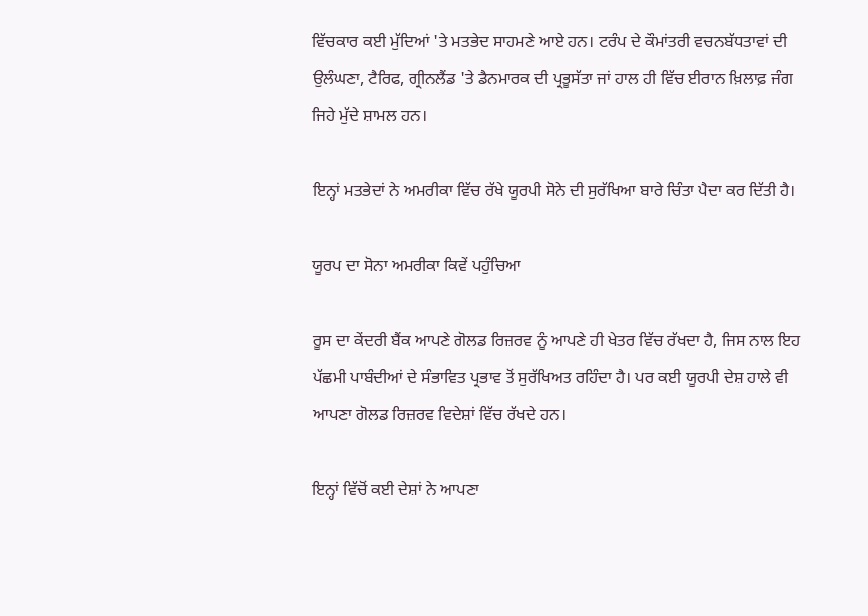ਵਿੱਚਕਾਰ ਕਈ ਮੁੱਦਿਆਂ 'ਤੇ ਮਤਭੇਦ ਸਾਹਮਣੇ ਆਏ ਹਨ। ਟਰੰਪ ਦੇ ਕੌਮਾਂਤਰੀ ਵਚਨਬੱਧਤਾਵਾਂ ਦੀ ਉਲੰਘਣਾ, ਟੈਰਿਫ, ਗ੍ਰੀਨਲੈਂਡ 'ਤੇ ਡੈਨਮਾਰਕ ਦੀ ਪ੍ਰਭੂਸੱਤਾ ਜਾਂ ਹਾਲ ਹੀ ਵਿੱਚ ਈਰਾਨ ਖ਼ਿਲਾਫ਼ ਜੰਗ ਜਿਹੇ ਮੁੱਦੇ ਸ਼ਾਮਲ ਹਨ।

ਇਨ੍ਹਾਂ ਮਤਭੇਦਾਂ ਨੇ ਅਮਰੀਕਾ ਵਿੱਚ ਰੱਖੇ ਯੂਰਪੀ ਸੋਨੇ ਦੀ ਸੁਰੱਖਿਆ ਬਾਰੇ ਚਿੰਤਾ ਪੈਦਾ ਕਰ ਦਿੱਤੀ ਹੈ।

ਯੂਰਪ ਦਾ ਸੋਨਾ ਅਮਰੀਕਾ ਕਿਵੇਂ ਪਹੁੰਚਿਆ

ਰੂਸ ਦਾ ਕੇਂਦਰੀ ਬੈਂਕ ਆਪਣੇ ਗੋਲਡ ਰਿਜ਼ਰਵ ਨੂੰ ਆਪਣੇ ਹੀ ਖੇਤਰ ਵਿੱਚ ਰੱਖਦਾ ਹੈ, ਜਿਸ ਨਾਲ ਇਹ ਪੱਛਮੀ ਪਾਬੰਦੀਆਂ ਦੇ ਸੰਭਾਵਿਤ ਪ੍ਰਭਾਵ ਤੋਂ ਸੁਰੱਖਿਅਤ ਰਹਿੰਦਾ ਹੈ। ਪਰ ਕਈ ਯੂਰਪੀ ਦੇਸ਼ ਹਾਲੇ ਵੀ ਆਪਣਾ ਗੋਲਡ ਰਿਜ਼ਰਵ ਵਿਦੇਸ਼ਾਂ ਵਿੱਚ ਰੱਖਦੇ ਹਨ।

ਇਨ੍ਹਾਂ ਵਿੱਚੋਂ ਕਈ ਦੇਸ਼ਾਂ ਨੇ ਆਪਣਾ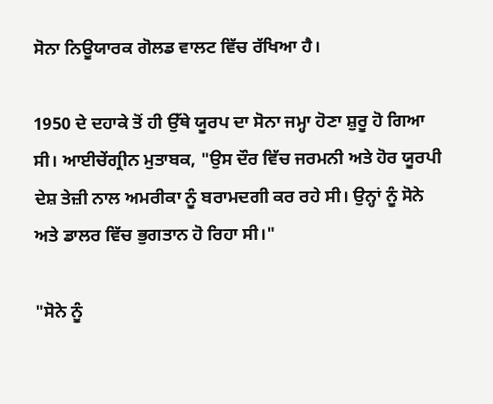ਸੋਨਾ ਨਿਊਯਾਰਕ ਗੋਲਡ ਵਾਲਟ ਵਿੱਚ ਰੱਖਿਆ ਹੈ।

1950 ਦੇ ਦਹਾਕੇ ਤੋਂ ਹੀ ਉੱਥੇ ਯੂਰਪ ਦਾ ਸੋਨਾ ਜਮ੍ਹਾ ਹੋਣਾ ਸ਼ੁਰੂ ਹੋ ਗਿਆ ਸੀ। ਆਈਚੇਂਗ੍ਰੀਨ ਮੁਤਾਬਕ, "ਉਸ ਦੌਰ ਵਿੱਚ ਜਰਮਨੀ ਅਤੇ ਹੋਰ ਯੂਰਪੀ ਦੇਸ਼ ਤੇਜ਼ੀ ਨਾਲ ਅਮਰੀਕਾ ਨੂੰ ਬਰਾਮਦਗੀ ਕਰ ਰਹੇ ਸੀ। ਉਨ੍ਹਾਂ ਨੂੰ ਸੋਨੇ ਅਤੇ ਡਾਲਰ ਵਿੱਚ ਭੁਗਤਾਨ ਹੋ ਰਿਹਾ ਸੀ।"

"ਸੋਨੇ ਨੂੰ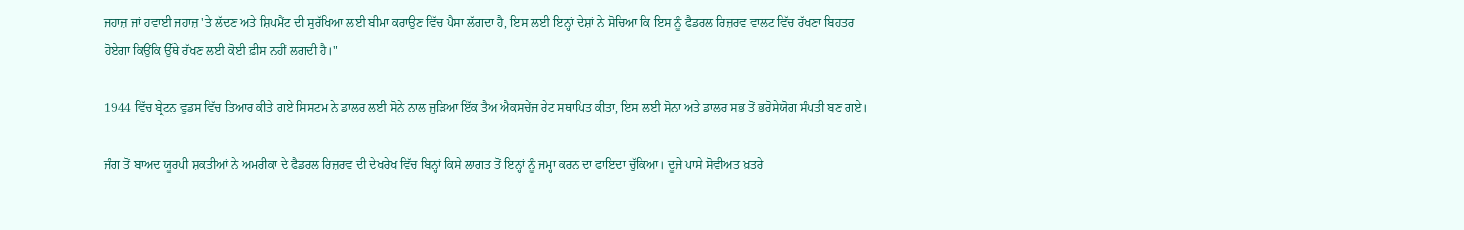ਜਹਾਜ਼ ਜਾਂ ਹਵਾਈ ਜਹਾਜ਼ 'ਤੇ ਲੱਦਣ ਅਤੇ ਸ਼ਿਪਮੈਂਟ ਦੀ ਸੁਰੱਖਿਆ ਲਈ ਬੀਮਾ ਕਰਾਉਣ ਵਿੱਚ ਪੈਸਾ ਲੱਗਦਾ ਹੈ, ਇਸ ਲਈ ਇਨ੍ਹਾਂ ਦੇਸ਼ਾਂ ਨੇ ਸੋਚਿਆ ਕਿ ਇਸ ਨੂੰ ਫੈਡਰਲ ਰਿਜ਼ਰਵ ਵਾਲਟ ਵਿੱਚ ਰੱਖਣਾ ਬਿਹਤਰ ਹੋਏਗਾ ਕਿਉਂਕਿ ਉੱਥੇ ਰੱਖਣ ਲਈ ਕੋਈ ਫ਼ੀਸ ਨਹੀਂ ਲਗਦੀ ਹੈ।"

1944 ਵਿੱਚ ਬ੍ਰੇਟਨ ਵੁਡਸ ਵਿੱਚ ਤਿਆਰ ਕੀਤੇ ਗਏ ਸਿਸਟਮ ਨੇ ਡਾਲਰ ਲਈ ਸੋਨੇ ਨਾਲ ਜੁੜਿਆ ਇੱਕ ਤੈਅ ਐਕਸਚੇਂਜ ਰੇਟ ਸਥਾਪਿਤ ਕੀਤਾ, ਇਸ ਲਈ ਸੋਨਾ ਅਤੇ ਡਾਲਰ ਸਭ ਤੋਂ ਭਰੋਸੇਯੋਗ ਸੰਪਤੀ ਬਣ ਗਏ।

ਜੰਗ ਤੋਂ ਬਾਅਦ ਯੂਰਪੀ ਸ਼ਕਤੀਆਂ ਨੇ ਅਮਰੀਕਾ ਦੇ ਫੈਡਰਲ ਰਿਜ਼ਰਵ ਦੀ ਦੇਖਰੇਖ ਵਿੱਚ ਬਿਨ੍ਹਾਂ ਕਿਸੇ ਲਾਗਤ ਤੋਂ ਇਨ੍ਹਾਂ ਨੂੰ ਜਮ੍ਹਾ ਕਰਨ ਦਾ ਫਾਇਦਾ ਚੁੱਕਿਆ। ਦੂਜੇ ਪਾਸੇ ਸੋਵੀਅਤ ਖ਼ਤਰੇ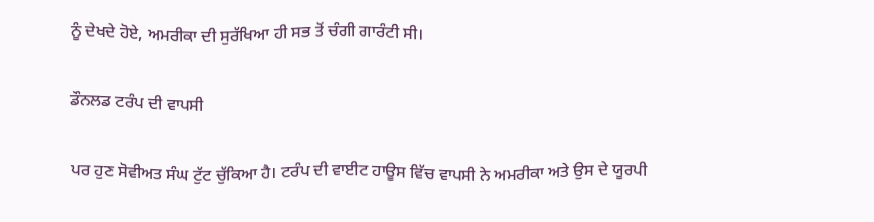ਨੂੰ ਦੇਖਦੇ ਹੋਏ, ਅਮਰੀਕਾ ਦੀ ਸੁਰੱਖਿਆ ਹੀ ਸਭ ਤੋਂ ਚੰਗੀ ਗਾਰੰਟੀ ਸੀ।

ਡੌਨਲਡ ਟਰੰਪ ਦੀ ਵਾਪਸੀ

ਪਰ ਹੁਣ ਸੋਵੀਅਤ ਸੰਘ ਟੁੱਟ ਚੁੱਕਿਆ ਹੈ। ਟਰੰਪ ਦੀ ਵਾਈਟ ਹਾਊਸ ਵਿੱਚ ਵਾਪਸੀ ਨੇ ਅਮਰੀਕਾ ਅਤੇ ਉਸ ਦੇ ਯੂਰਪੀ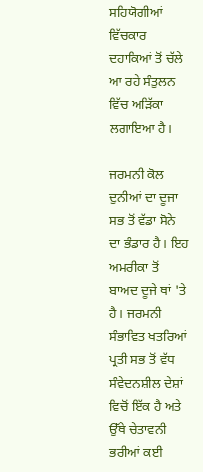ਸਹਿਯੋਗੀਆਂ ਵਿੱਚਕਾਰ ਦਹਾਕਿਆਂ ਤੋਂ ਚੱਲੇ ਆ ਰਹੇ ਸੰਤੁਲਨ ਵਿੱਚ ਅੜਿੱਕਾ ਲਗਾਇਆ ਹੈ।

ਜਰਮਨੀ ਕੋਲ ਦੁਨੀਆਂ ਦਾ ਦੂਜਾ ਸਭ ਤੋਂ ਵੱਡਾ ਸੋਨੇ ਦਾ ਭੰਡਾਰ ਹੈ। ਇਹ ਅਮਰੀਕਾ ਤੋਂ ਬਾਅਦ ਦੂਜੇ ਥਾਂ 'ਤੇ ਹੈ। ਜਰਮਨੀ ਸੰਭਾਵਿਤ ਖਤਰਿਆਂ ਪ੍ਰਤੀ ਸਭ ਤੋਂ ਵੱਧ ਸੰਵੇਦਨਸ਼ੀਲ ਦੇਸ਼ਾਂ ਵਿਚੋਂ ਇੱਕ ਹੈ ਅਤੇ ਉੱਥੇ ਚੇਤਾਵਨੀ ਭਰੀਆਂ ਕਈ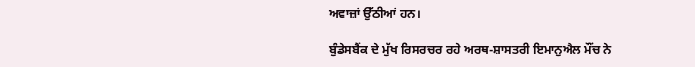ਅਵਾਜ਼ਾਂ ਉੱਠੀਆਂ ਹਨ।

ਬੁੰਡੇਸਬੈਂਕ ਦੇ ਮੁੱਖ ਰਿਸਰਚਰ ਰਹੇ ਅਰਥ-ਸ਼ਾਸਤਰੀ ਇਮਾਨੁਐਲ ਮੌਂਚ ਨੇ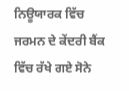ਨਿਊਯਾਰਕ ਵਿੱਚ ਜਰਮਨ ਦੇ ਕੇਂਦਰੀ ਬੈਂਕ ਵਿੱਚ ਰੱਖੇ ਗਏ ਸੋਨੇ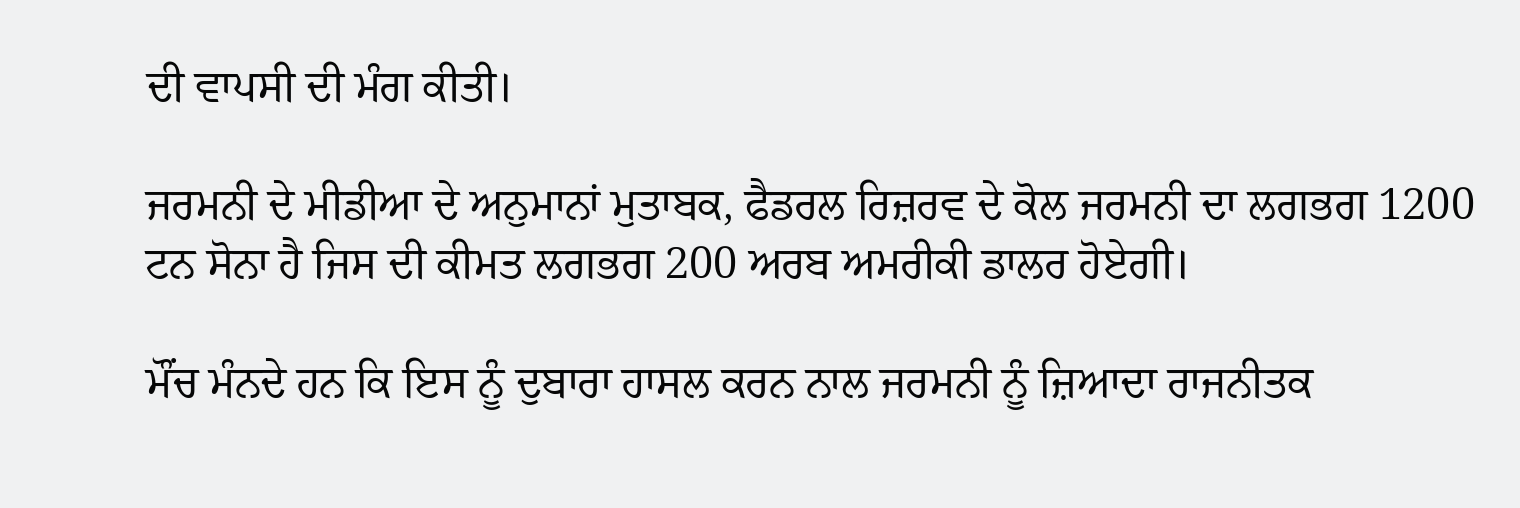ਦੀ ਵਾਪਸੀ ਦੀ ਮੰਗ ਕੀਤੀ।

ਜਰਮਨੀ ਦੇ ਮੀਡੀਆ ਦੇ ਅਨੁਮਾਨਾਂ ਮੁਤਾਬਕ, ਫੈਡਰਲ ਰਿਜ਼ਰਵ ਦੇ ਕੋਲ ਜਰਮਨੀ ਦਾ ਲਗਭਗ 1200 ਟਨ ਸੋਨਾ ਹੈ ਜਿਸ ਦੀ ਕੀਮਤ ਲਗਭਗ 200 ਅਰਬ ਅਮਰੀਕੀ ਡਾਲਰ ਹੋਏਗੀ।

ਮੌਂਚ ਮੰਨਦੇ ਹਨ ਕਿ ਇਸ ਨੂੰ ਦੁਬਾਰਾ ਹਾਸਲ ਕਰਨ ਨਾਲ ਜਰਮਨੀ ਨੂੰ ਜ਼ਿਆਦਾ ਰਾਜਨੀਤਕ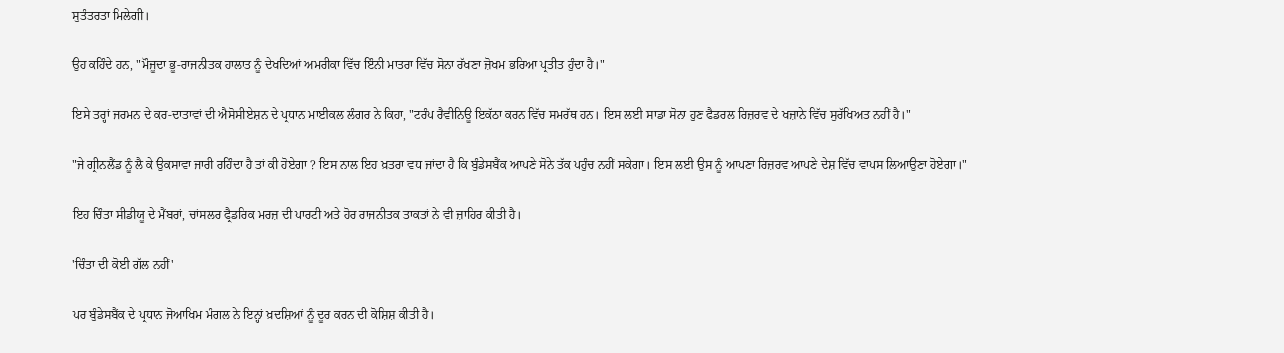ਸੁਤੰਤਰਤਾ ਮਿਲੇਗੀ।

ਉਹ ਕਹਿੰਦੇ ਹਨ, "ਮੌਜੂਦਾ ਭੂ-ਰਾਜਨੀਤਕ ਹਾਲਾਤ ਨੂੰ ਦੇਖਦਿਆਂ ਅਮਰੀਕਾ ਵਿੱਚ ਇੰਨੀ ਮਾਤਰਾ ਵਿੱਚ ਸੋਨਾ ਰੱਖਣਾ ਜ਼ੋਖਮ ਭਰਿਆ ਪ੍ਰਤੀਤ ਹੁੰਦਾ ਹੈ।"

ਇਸੇ ਤਰ੍ਹਾਂ ਜਰਮਨ ਦੇ ਕਰ-ਦਾਤਾਵਾਂ ਦੀ ਐਸੋਸੀਏਸ਼ਨ ਦੇ ਪ੍ਰਧਾਨ ਮਾਈਕਲ ਲੰਗਰ ਨੇ ਕਿਹਾ, "ਟਰੰਪ ਰੈਵੀਨਿਊ ਇਕੱਠਾ ਕਰਨ ਵਿੱਚ ਸਮਰੱਥ ਹਨ। ਇਸ ਲਈ ਸਾਡਾ ਸੋਨਾ ਹੁਣ ਫੈਡਰਲ ਰਿਜ਼ਰਵ ਦੇ ਖਜ਼ਾਨੇ ਵਿੱਚ ਸੁਰੱਖਿਅਤ ਨਹੀਂ ਹੈ।"

"ਜੇ ਗ੍ਰੀਨਲੈਂਡ ਨੂੰ ਲੈ ਕੇ ਉਕਸਾਵਾ ਜਾਰੀ ਰਹਿੰਦਾ ਹੈ ਤਾਂ ਕੀ ਹੋਏਗਾ ? ਇਸ ਨਾਲ ਇਹ ਖ਼ਤਰਾ ਵਧ ਜਾਂਦਾ ਹੈ ਕਿ ਬੁੰਡੇਸਬੈਂਕ ਆਪਣੇ ਸੋਨੇ ਤੱਕ ਪਹੁੰਚ ਨਹੀਂ ਸਕੇਗਾ। ਇਸ ਲਈ ਉਸ ਨੂੰ ਆਪਣਾ ਰਿਜ਼ਰਵ ਆਪਣੇ ਦੇਸ਼ ਵਿੱਚ ਵਾਪਸ ਲਿਆਉਣਾ ਹੋਏਗਾ।"

ਇਹ ਚਿੰਤਾ ਸੀਡੀਯੂ ਦੇ ਮੈਂਬਰਾਂ, ਚਾਂਸਲਰ ਫ੍ਰੈਡਰਿਕ ਮਰਜ਼ ਦੀ ਪਾਰਟੀ ਅਤੇ ਹੋਰ ਰਾਜਨੀਤਕ ਤਾਕਤਾਂ ਨੇ ਵੀ ਜ਼ਾਹਿਰ ਕੀਤੀ ਹੈ।

'ਚਿੰਤਾ ਦੀ ਕੋਈ ਗੱਲ ਨਹੀਂ'

ਪਰ ਬੁੰਡੇਸਬੈਂਕ ਦੇ ਪ੍ਰਧਾਨ ਜੋਆਖਿਮ ਮੰਗਲ ਨੇ ਇਨ੍ਹਾਂ ਖ਼ਦਸ਼ਿਆਂ ਨੂੰ ਦੂਰ ਕਰਨ ਦੀ ਕੋਸ਼ਿਸ਼ ਕੀਤੀ ਹੈ।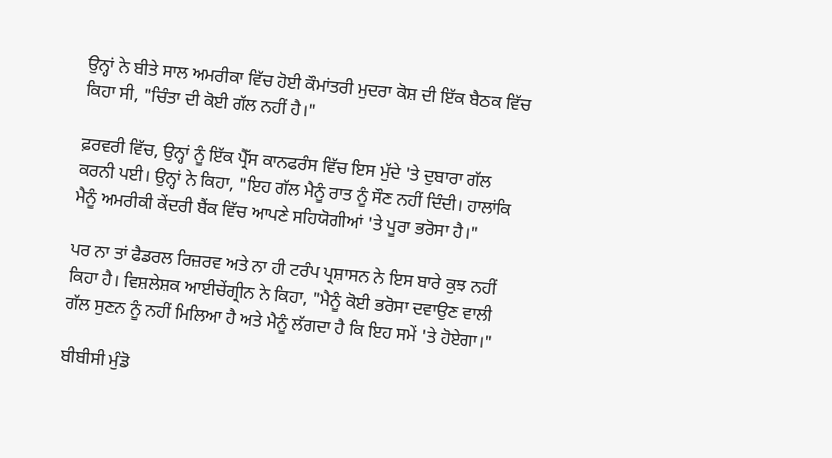ਉਨ੍ਹਾਂ ਨੇ ਬੀਤੇ ਸਾਲ ਅਮਰੀਕਾ ਵਿੱਚ ਹੋਈ ਕੌਮਾਂਤਰੀ ਮੁਦਰਾ ਕੋਸ਼ ਦੀ ਇੱਕ ਬੈਠਕ ਵਿੱਚ ਕਿਹਾ ਸੀ, "ਚਿੰਤਾ ਦੀ ਕੋਈ ਗੱਲ ਨਹੀਂ ਹੈ।"

ਫ਼ਰਵਰੀ ਵਿੱਚ, ਉਨ੍ਹਾਂ ਨੂੰ ਇੱਕ ਪ੍ਰੈੱਸ ਕਾਨਫਰੰਸ ਵਿੱਚ ਇਸ ਮੁੱਦੇ 'ਤੇ ਦੁਬਾਰਾ ਗੱਲ ਕਰਨੀ ਪਈ। ਉਨ੍ਹਾਂ ਨੇ ਕਿਹਾ, "ਇਹ ਗੱਲ ਮੈਨੂੰ ਰਾਤ ਨੂੰ ਸੌਣ ਨਹੀਂ ਦਿੰਦੀ। ਹਾਲਾਂਕਿ ਮੈਨੂੰ ਅਮਰੀਕੀ ਕੇਂਦਰੀ ਬੈਂਕ ਵਿੱਚ ਆਪਣੇ ਸਹਿਯੋਗੀਆਂ 'ਤੇ ਪੂਰਾ ਭਰੋਸਾ ਹੈ।"

ਪਰ ਨਾ ਤਾਂ ਫੈਡਰਲ ਰਿਜ਼ਰਵ ਅਤੇ ਨਾ ਹੀ ਟਰੰਪ ਪ੍ਰਸ਼ਾਸਨ ਨੇ ਇਸ ਬਾਰੇ ਕੁਝ ਨਹੀਂ ਕਿਹਾ ਹੈ। ਵਿਸ਼ਲੇਸ਼ਕ ਆਈਚੇਂਗ੍ਰੀਨ ਨੇ ਕਿਹਾ, "ਮੈਨੂੰ ਕੋਈ ਭਰੋਸਾ ਦਵਾਉਣ ਵਾਲੀ ਗੱਲ ਸੁਣਨ ਨੂੰ ਨਹੀਂ ਮਿਲਿਆ ਹੈ ਅਤੇ ਮੈਨੂੰ ਲੱਗਦਾ ਹੈ ਕਿ ਇਹ ਸਮੇਂ 'ਤੇ ਹੋਏਗਾ।"

ਬੀਬੀਸੀ ਮੁੰਡੋ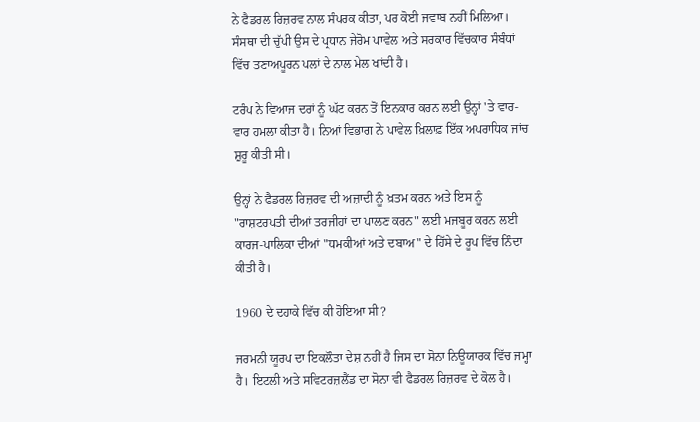ਨੇ ਫੈਡਰਲ ਰਿਜ਼ਰਵ ਨਾਲ ਸੰਪਰਕ ਕੀਤਾ, ਪਰ ਕੋਈ ਜਵਾਬ ਨਹੀਂ ਮਿਲਿਆ। ਸੰਸਥਾ ਦੀ ਚੁੱਪੀ ਉਸ ਦੇ ਪ੍ਰਧਾਨ ਜੇਰੋਮ ਪਾਵੇਲ ਅਤੇ ਸਰਕਾਰ ਵਿੱਚਕਾਰ ਸੰਬੰਧਾਂ ਵਿੱਚ ਤਣਾਅਪੂਰਨ ਪਲਾਂ ਦੇ ਨਾਲ ਮੇਲ ਖਾਂਦੀ ਹੈ।

ਟਰੰਪ ਨੇ ਵਿਆਜ ਦਰਾਂ ਨੂੰ ਘੱਟ ਕਰਨ ਤੋਂ ਇਨਕਾਰ ਕਰਨ ਲਈ ਉਨ੍ਹਾਂ 'ਤੇ ਵਾਰ-ਵਾਰ ਹਮਲਾ ਕੀਤਾ ਹੈ। ਨਿਆਂ ਵਿਭਾਗ ਨੇ ਪਾਵੇਲ ਖ਼ਿਲਾਫ਼ ਇੱਕ ਅਪਰਾਧਿਕ ਜਾਂਚ ਸ਼ੁਰੂ ਕੀਤੀ ਸੀ।

ਉਨ੍ਹਾਂ ਨੇ ਫੈਡਰਲ ਰਿਜ਼ਰਵ ਦੀ ਅਜ਼ਾਦੀ ਨੂੰ ਖ਼ਤਮ ਕਰਨ ਅਤੇ ਇਸ ਨੂੰ "ਰਾਸ਼ਟਰਪਤੀ ਦੀਆਂ ਤਰਜੀਹਾਂ ਦਾ ਪਾਲਣ ਕਰਨ" ਲਈ ਮਜਬੂਰ ਕਰਨ ਲਈ ਕਾਰਜ-ਪਾਲਿਕਾ ਦੀਆਂ "ਧਮਕੀਆਂ ਅਤੇ ਦਬਾਅ" ਦੇ ਹਿੱਸੇ ਦੇ ਰੂਪ ਵਿੱਚ ਨਿੰਦਾ ਕੀਤੀ ਹੈ।

1960 ਦੇ ਦਹਾਕੇ ਵਿੱਚ ਕੀ ਹੋਇਆ ਸੀ?

ਜਰਮਨੀ ਯੂਰਪ ਦਾ ਇਕਲੌਤਾ ਦੇਸ਼ ਨਹੀਂ ਹੈ ਜਿਸ ਦਾ ਸੋਨਾ ਨਿਊਯਾਰਕ ਵਿੱਚ ਜਮ੍ਹਾ ਹੈ। ਇਟਲੀ ਅਤੇ ਸਵਿਟਰਜ਼ਲੈਂਡ ਦਾ ਸੋਨਾ ਵੀ ਫੈਡਰਲ ਰਿਜ਼ਰਵ ਦੇ ਕੋਲ ਹੈ।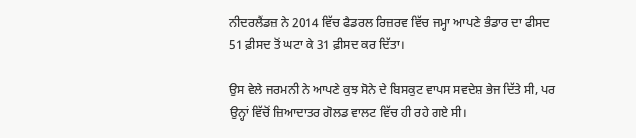ਨੀਦਰਲੈਂਡਜ਼ ਨੇ 2014 ਵਿੱਚ ਫੈਡਰਲ ਰਿਜ਼ਰਵ ਵਿੱਚ ਜਮ੍ਹਾ ਆਪਣੇ ਭੰਡਾਰ ਦਾ ਫੀਸਦ 51 ਫ਼ੀਸਦ ਤੋਂ ਘਟਾ ਕੇ 31 ਫ਼ੀਸਦ ਕਰ ਦਿੱਤਾ।

ਉਸ ਵੇਲੇ ਜਰਮਨੀ ਨੇ ਆਪਣੇ ਕੁਝ ਸੋਨੇ ਦੇ ਬਿਸਕੁਟ ਵਾਪਸ ਸਵਦੇਸ਼ ਭੇਜ ਦਿੱਤੇ ਸੀ, ਪਰ ਉਨ੍ਹਾਂ ਵਿੱਚੋਂ ਜ਼ਿਆਦਾਤਰ ਗੋਲਡ ਵਾਲਟ ਵਿੱਚ ਹੀ ਰਹੇ ਗਏ ਸੀ।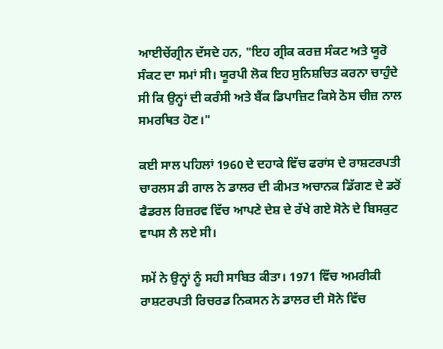ਆਈਚੇਂਗ੍ਰੀਨ ਦੱਸਦੇ ਹਨ, "ਇਹ ਗ੍ਰੀਕ ਕਰਜ਼ ਸੰਕਟ ਅਤੇ ਯੂਰੋ ਸੰਕਟ ਦਾ ਸਮਾਂ ਸੀ। ਯੂਰਪੀ ਲੋਕ ਇਹ ਸੁਨਿਸ਼ਚਿਤ ਕਰਨਾ ਚਾਹੁੰਦੇ ਸੀ ਕਿ ਉਨ੍ਹਾਂ ਦੀ ਕਰੰਸੀ ਅਤੇ ਬੈਂਕ ਡਿਪਾਜ਼ਿਟ ਕਿਸੇ ਠੋਸ ਚੀਜ਼ ਨਾਲ ਸਮਰਥਿਤ ਹੋਣ।"

ਕਈ ਸਾਲ ਪਹਿਲਾਂ 1960 ਦੇ ਦਹਾਕੇ ਵਿੱਚ ਫਰਾਂਸ ਦੇ ਰਾਸ਼ਟਰਪਤੀ ਚਾਰਲਸ ਡੀ ਗਾਲ ਨੇ ਡਾਲਰ ਦੀ ਕੀਮਤ ਅਚਾਨਕ ਡਿੱਗਣ ਦੇ ਡਰੋਂ ਫੈਡਰਲ ਰਿਜ਼ਰਵ ਵਿੱਚ ਆਪਣੇ ਦੇਸ਼ ਦੇ ਰੱਖੇ ਗਏ ਸੋਨੇ ਦੇ ਬਿਸਕੁਟ ਵਾਪਸ ਲੈ ਲਏ ਸੀ।

ਸਮੇਂ ਨੇ ਉਨ੍ਹਾਂ ਨੂੰ ਸਹੀ ਸਾਬਿਤ ਕੀਤਾ। 1971 ਵਿੱਚ ਅਮਰੀਕੀ ਰਾਸ਼ਟਰਪਤੀ ਰਿਚਰਡ ਨਿਕਸਨ ਨੇ ਡਾਲਰ ਦੀ ਸੋਨੇ ਵਿੱਚ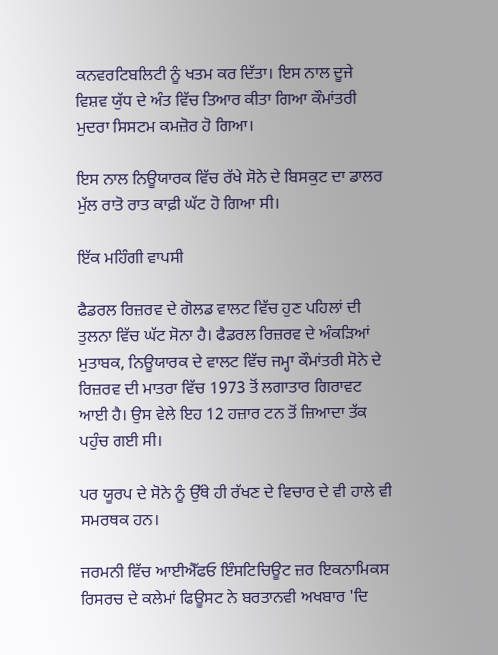ਕਨਵਰਟਿਬਲਿਟੀ ਨੂੰ ਖਤਮ ਕਰ ਦਿੱਤਾ। ਇਸ ਨਾਲ ਦੂਜੇ ਵਿਸ਼ਵ ਯੁੱਧ ਦੇ ਅੰਤ ਵਿੱਚ ਤਿਆਰ ਕੀਤਾ ਗਿਆ ਕੌਮਾਂਤਰੀ ਮੁਦਰਾ ਸਿਸਟਮ ਕਮਜ਼ੋਰ ਹੋ ਗਿਆ।

ਇਸ ਨਾਲ ਨਿਊਯਾਰਕ ਵਿੱਚ ਰੱਖੇ ਸੋਨੇ ਦੇ ਬਿਸਕੁਟ ਦਾ ਡਾਲਰ ਮੁੱਲ ਰਾਤੋ ਰਾਤ ਕਾਫ਼ੀ ਘੱਟ ਹੋ ਗਿਆ ਸੀ।

ਇੱਕ ਮਹਿੰਗੀ ਵਾਪਸੀ

ਫੈਡਰਲ ਰਿਜ਼ਰਵ ਦੇ ਗੋਲਡ ਵਾਲਟ ਵਿੱਚ ਹੁਣ ਪਹਿਲਾਂ ਦੀ ਤੁਲਨਾ ਵਿੱਚ ਘੱਟ ਸੋਨਾ ਹੈ। ਫੈਡਰਲ ਰਿਜ਼ਰਵ ਦੇ ਅੰਕੜਿਆਂ ਮੁਤਾਬਕ, ਨਿਊਯਾਰਕ ਦੇ ਵਾਲਟ ਵਿੱਚ ਜਮ੍ਹਾ ਕੌਮਾਂਤਰੀ ਸੋਨੇ ਦੇ ਰਿਜ਼ਰਵ ਦੀ ਮਾਤਰਾ ਵਿੱਚ 1973 ਤੋਂ ਲਗਾਤਾਰ ਗਿਰਾਵਟ ਆਈ ਹੈ। ਉਸ ਵੇਲੇ ਇਹ 12 ਹਜ਼ਾਰ ਟਨ ਤੋਂ ਜ਼ਿਆਦਾ ਤੱਕ ਪਹੁੰਚ ਗਈ ਸੀ।

ਪਰ ਯੂਰਪ ਦੇ ਸੋਨੇ ਨੂੰ ਉੱਥੇ ਹੀ ਰੱਖਣ ਦੇ ਵਿਚਾਰ ਦੇ ਵੀ ਹਾਲੇ ਵੀ ਸਮਰਥਕ ਹਨ।

ਜਰਮਨੀ ਵਿੱਚ ਆਈਐੱਫਓ ਇੰਸਟਿਚਿਊਟ ਜ਼ਰ ਇਕਨਾਮਿਕਸ ਰਿਸਰਚ ਦੇ ਕਲੇਮਾਂ ਫਿਊਸਟ ਨੇ ਬਰਤਾਨਵੀ ਅਖਬਾਰ 'ਦਿ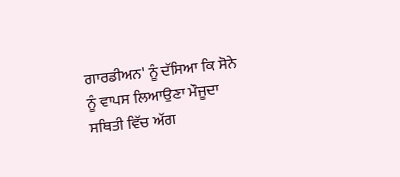ਗਾਰਡੀਅਨ' ਨੂੰ ਦੱਸਿਆ ਕਿ ਸੋਨੇ ਨੂੰ ਵਾਪਸ ਲਿਆਉਣਾ ਮੌਜੂਦਾ ਸਥਿਤੀ ਵਿੱਚ ਅੱਗ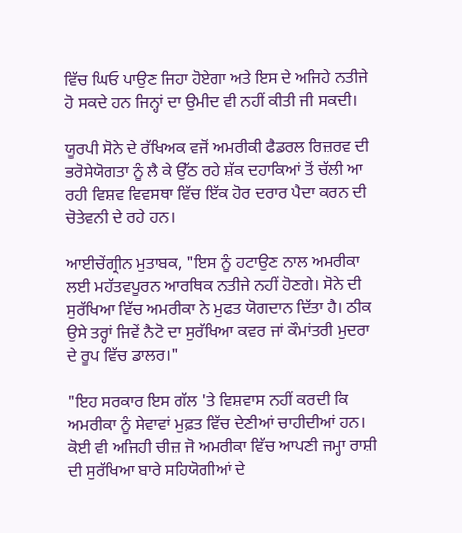ਵਿੱਚ ਘਿਓ ਪਾਉਣ ਜਿਹਾ ਹੋਏਗਾ ਅਤੇ ਇਸ ਦੇ ਅਜਿਹੇ ਨਤੀਜੇ ਹੋ ਸਕਦੇ ਹਨ ਜਿਨ੍ਹਾਂ ਦਾ ਉਮੀਦ ਵੀ ਨਹੀਂ ਕੀਤੀ ਜੀ ਸਕਦੀ।

ਯੂਰਪੀ ਸੋਨੇ ਦੇ ਰੱਖਿਅਕ ਵਜੋਂ ਅਮਰੀਕੀ ਫੈਡਰਲ ਰਿਜ਼ਰਵ ਦੀ ਭਰੋਸੇਯੋਗਤਾ ਨੂੰ ਲੈ ਕੇ ਉੱਠ ਰਹੇ ਸ਼ੱਕ ਦਹਾਕਿਆਂ ਤੋਂ ਚੱਲੀ ਆ ਰਹੀ ਵਿਸ਼ਵ ਵਿਵਸਥਾ ਵਿੱਚ ਇੱਕ ਹੋਰ ਦਰਾਰ ਪੈਦਾ ਕਰਨ ਦੀ ਚੋਤੇਵਨੀ ਦੇ ਰਹੇ ਹਨ।

ਆਈਚੇਂਗ੍ਰੀਨ ਮੁਤਾਬਕ, "ਇਸ ਨੂੰ ਹਟਾਉਣ ਨਾਲ ਅਮਰੀਕਾ ਲਈ ਮਹੱਤਵਪੂਰਨ ਆਰਥਿਕ ਨਤੀਜੇ ਨਹੀਂ ਹੋਣਗੇ। ਸੋਨੇ ਦੀ ਸੁਰੱਖਿਆ ਵਿੱਚ ਅਮਰੀਕਾ ਨੇ ਮੁਫਤ ਯੋਗਦਾਨ ਦਿੱਤਾ ਹੈ। ਠੀਕ ਉਸੇ ਤਰ੍ਹਾਂ ਜਿਵੇਂ ਨੈਟੋ ਦਾ ਸੁਰੱਖਿਆ ਕਵਰ ਜਾਂ ਕੌਮਾਂਤਰੀ ਮੁਦਰਾ ਦੇ ਰੂਪ ਵਿੱਚ ਡਾਲਰ।"

"ਇਹ ਸਰਕਾਰ ਇਸ ਗੱਲ 'ਤੇ ਵਿਸ਼ਵਾਸ ਨਹੀਂ ਕਰਦੀ ਕਿ ਅਮਰੀਕਾ ਨੂੰ ਸੇਵਾਵਾਂ ਮੁਫ਼ਤ ਵਿੱਚ ਦੇਣੀਆਂ ਚਾਹੀਦੀਆਂ ਹਨ। ਕੋਈ ਵੀ ਅਜਿਹੀ ਚੀਜ਼ ਜੋ ਅਮਰੀਕਾ ਵਿੱਚ ਆਪਣੀ ਜਮ੍ਹਾ ਰਾਸ਼ੀ ਦੀ ਸੁਰੱਖਿਆ ਬਾਰੇ ਸਹਿਯੋਗੀਆਂ ਦੇ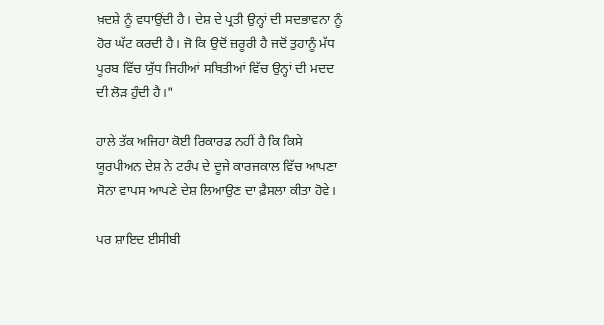ਖ਼ਦਸ਼ੇ ਨੂੰ ਵਧਾਉਂਦੀ ਹੈ। ਦੇਸ਼ ਦੇ ਪ੍ਰਤੀ ਉਨ੍ਹਾਂ ਦੀ ਸਦਭਾਵਨਾ ਨੂੰ ਹੋਰ ਘੱਟ ਕਰਦੀ ਹੈ। ਜੋ ਕਿ ਉਦੋਂ ਜ਼ਰੂਰੀ ਹੈ ਜਦੋਂ ਤੁਹਾਨੂੰ ਮੱਧ ਪੂਰਬ ਵਿੱਚ ਯੁੱਧ ਜਿਹੀਆਂ ਸਥਿਤੀਆਂ ਵਿੱਚ ਉਨ੍ਹਾਂ ਦੀ ਮਦਦ ਦੀ ਲੋੜ ਹੁੰਦੀ ਹੈ।"

ਹਾਲੇ ਤੱਕ ਅਜਿਹਾ ਕੋਈ ਰਿਕਾਰਡ ਨਹੀਂ ਹੈ ਕਿ ਕਿਸੇ ਯੂਰਪੀਅਨ ਦੇਸ਼ ਨੇ ਟਰੰਪ ਦੇ ਦੂਜੇ ਕਾਰਜਕਾਲ ਵਿੱਚ ਆਪਣਾ ਸੋਨਾ ਵਾਪਸ ਆਪਣੇ ਦੇਸ਼ ਲਿਆਉਣ ਦਾ ਫ਼ੈਸਲਾ ਕੀਤਾ ਹੋਵੇ।

ਪਰ ਸ਼ਾਇਦ ਈਸੀਬੀ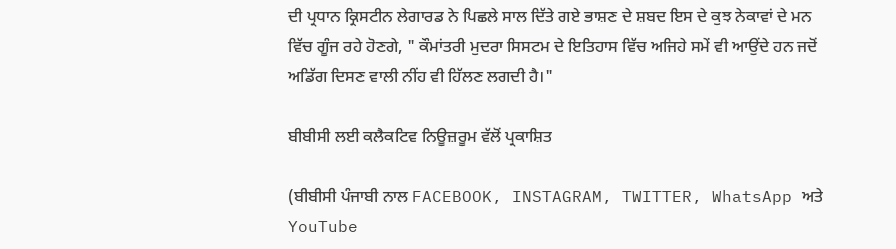ਦੀ ਪ੍ਰਧਾਨ ਕ੍ਰਿਸਟੀਨ ਲੇਗਾਰਡ ਨੇ ਪਿਛਲੇ ਸਾਲ ਦਿੱਤੇ ਗਏ ਭਾਸ਼ਣ ਦੇ ਸ਼ਬਦ ਇਸ ਦੇ ਕੁਝ ਨੇਕਾਵਾਂ ਦੇ ਮਨ ਵਿੱਚ ਗੂੰਜ ਰਹੇ ਹੋਣਗੇ, " ਕੌਮਾਂਤਰੀ ਮੁਦਰਾ ਸਿਸਟਮ ਦੇ ਇਤਿਹਾਸ ਵਿੱਚ ਅਜਿਹੇ ਸਮੇਂ ਵੀ ਆਉਂਦੇ ਹਨ ਜਦੋਂ ਅਡਿੱਗ ਦਿਸਣ ਵਾਲੀ ਨੀਂਹ ਵੀ ਹਿੱਲਣ ਲਗਦੀ ਹੈ।"

ਬੀਬੀਸੀ ਲਈ ਕਲੈਕਟਿਵ ਨਿਊਜ਼ਰੂਮ ਵੱਲੋਂ ਪ੍ਰਕਾਸ਼ਿਤ

(ਬੀਬੀਸੀ ਪੰਜਾਬੀ ਨਾਲ FACEBOOK, INSTAGRAM, TWITTER, WhatsApp ਅਤੇ YouTube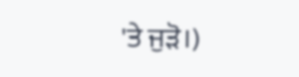'ਤੇ ਜੁੜੋ।)